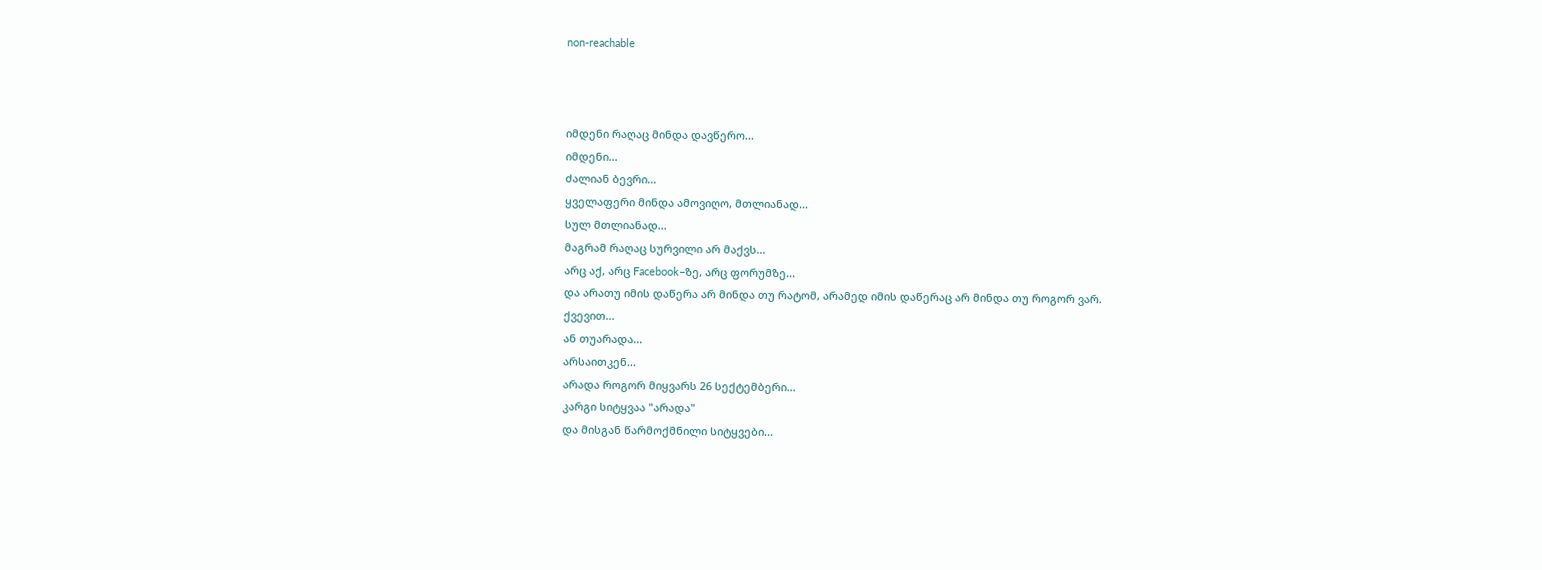non-reachable



იმდენი რაღაც მინდა დავწერო...
იმდენი...
ძალიან ბევრი...
ყველაფერი მინდა ამოვიღო, მთლიანად...
სულ მთლიანად...
მაგრამ რაღაც სურვილი არ მაქვს...
არც აქ, არც Facebook–ზე, არც ფორუმზე...
და არათუ იმის დაწერა არ მინდა თუ რატომ, არამედ იმის დაწერაც არ მინდა თუ როგორ ვარ.
ქვევით...
ან თუარადა...
არსაითკენ...
არადა როგორ მიყვარს 26 სექტემბერი...
კარგი სიტყვაა "არადა"
და მისგან წარმოქმნილი სიტყვები...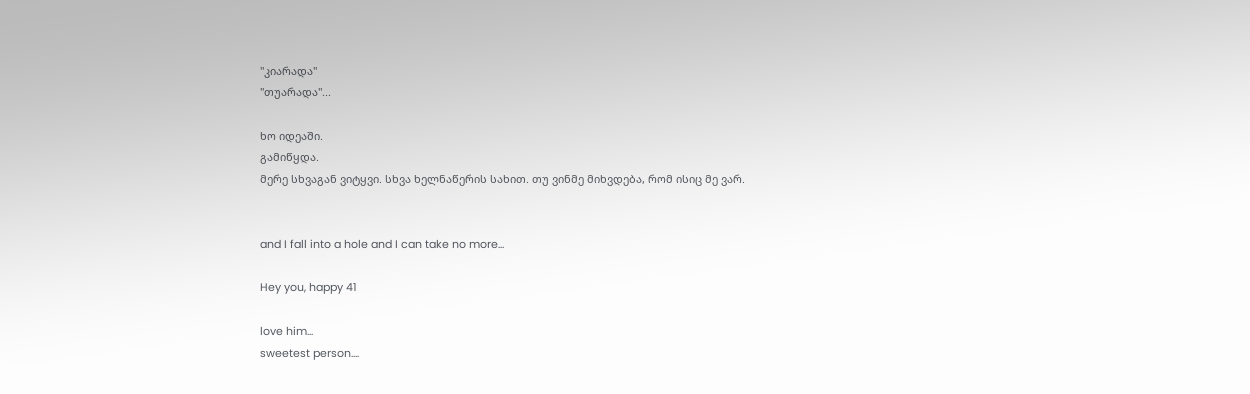"კიარადა"
"თუარადა"...

ხო იდეაში.
გამიწყდა.
მერე სხვაგან ვიტყვი. სხვა ხელნაწერის სახით. თუ ვინმე მიხვდება, რომ ისიც მე ვარ.


and I fall into a hole and I can take no more...

Hey you, happy 41

love him...
sweetest person....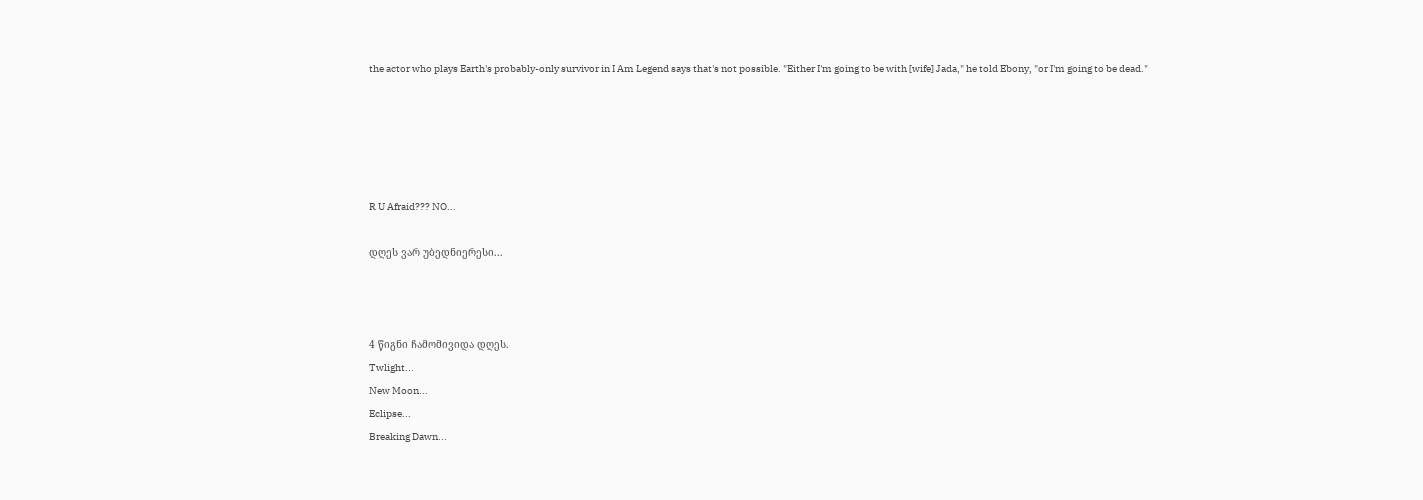the actor who plays Earth's probably-only survivor in I Am Legend says that's not possible. "Either I'm going to be with [wife] Jada," he told Ebony, "or I'm going to be dead."





R U Afraid??? NO...

დღეს ვარ უბედნიერესი...



4 წიგნი ჩამომივიდა დღეს.
Twlight...
New Moon...
Eclipse...
Breaking Dawn...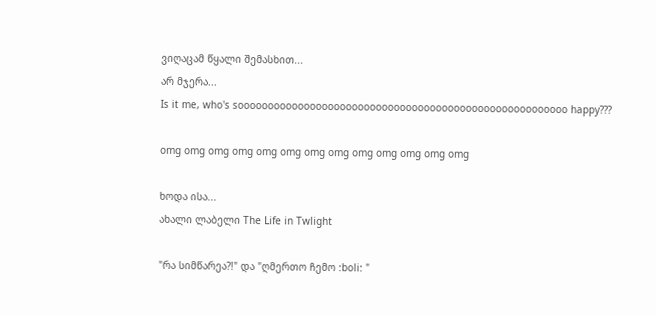ვიღაცამ წყალი შემასხით...
არ მჯერა...
Is it me, who's sooooooooooooooooooooooooooooooooooooooooooooooooooooooo happy???

omg omg omg omg omg omg omg omg omg omg omg omg omg

ხოდა ისა...
ახალი ლაბელი The Life in Twlight

"რა სიმწარეა?!" და "ღმერთო ჩემო :boli: "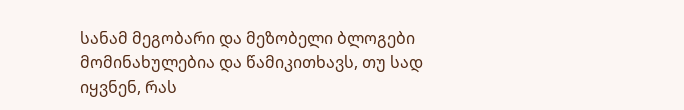სანამ მეგობარი და მეზობელი ბლოგები მომინახულებია და წამიკითხავს, თუ სად იყვნენ, რას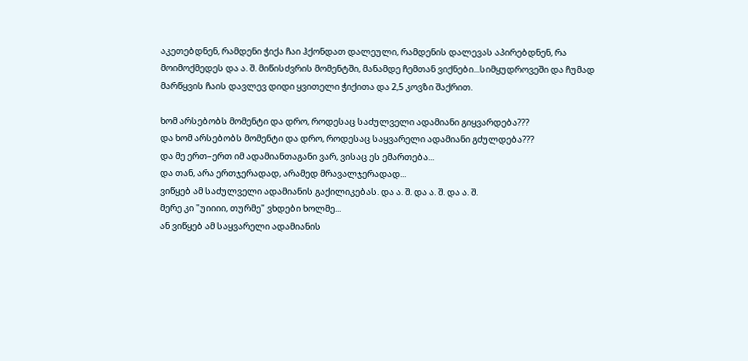აკეთებდნენ, რამდენი ჭიქა ჩაი ჰქონდათ დალეული, რამდენის დალევას აპირებდნენ, რა მოიმოქმედეს და ა. შ. მიწისძვრის მომენტში, მანამდე ჩემთან ვიქნები...სიმყუდროვეში და ჩუმად მარწყვის ჩაის დავლევ დიდი ყვითელი ჭიქითა და 2,5 კოვზი შაქრით.

ხომ არსებობს მომენტი და დრო, როდესაც საძულველი ადამიანი გიყვარდება???
და ხომ არსებობს მომენტი და დრო, როდესაც საყვარელი ადამიანი გძულდება???
და მე ერთ–ერთ იმ ადამიანთაგანი ვარ, ვისაც ეს ემართება...
და თან, არა ერთჯერადად, არამედ მრავალჯერადად...
ვიწყებ ამ საძულველი ადამიანის გაქილიკებას. და ა. შ. და ა. შ. და ა. შ.
მერე კი "უიიიი, თურმე" ვხდები ხოლმე...
ან ვიწყებ ამ საყვარელი ადამიანის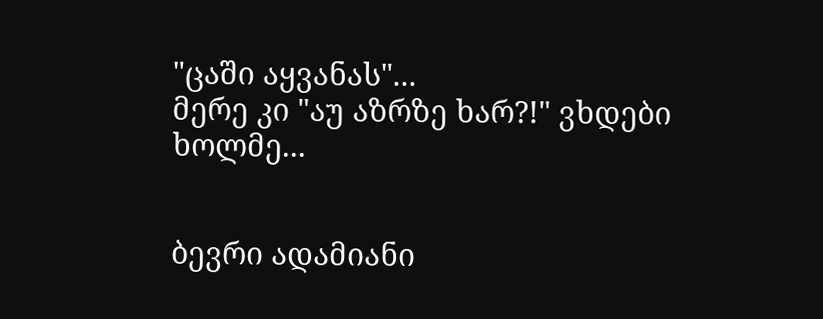"ცაში აყვანას"...
მერე კი "აუ აზრზე ხარ?!" ვხდები ხოლმე...


ბევრი ადამიანი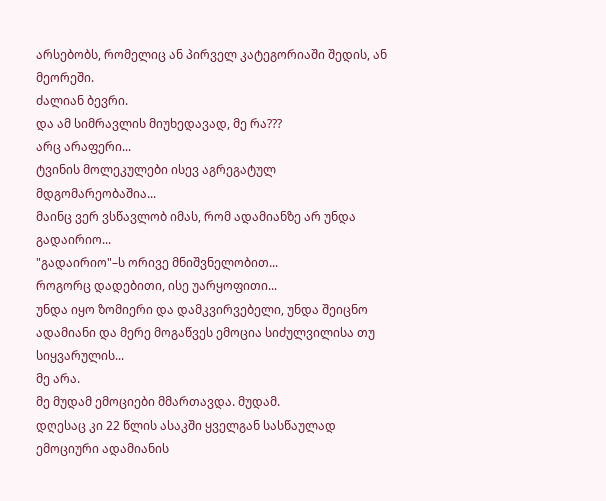არსებობს, რომელიც ან პირველ კატეგორიაში შედის, ან მეორეში.
ძალიან ბევრი.
და ამ სიმრავლის მიუხედავად, მე რა???
არც არაფერი...
ტვინის მოლეკულები ისევ აგრეგატულ მდგომარეობაშია...
მაინც ვერ ვსწავლობ იმას, რომ ადამიანზე არ უნდა გადაირიო...
"გადაირიო"–ს ორივე მნიშვნელობით...
როგორც დადებითი, ისე უარყოფითი...
უნდა იყო ზომიერი და დამკვირვებელი, უნდა შეიცნო ადამიანი და მერე მოგაწვეს ემოცია სიძულვილისა თუ სიყვარულის...
მე არა.
მე მუდამ ემოციები მმართავდა. მუდამ.
დღესაც კი 22 წლის ასაკში ყველგან სასწაულად ემოციური ადამიანის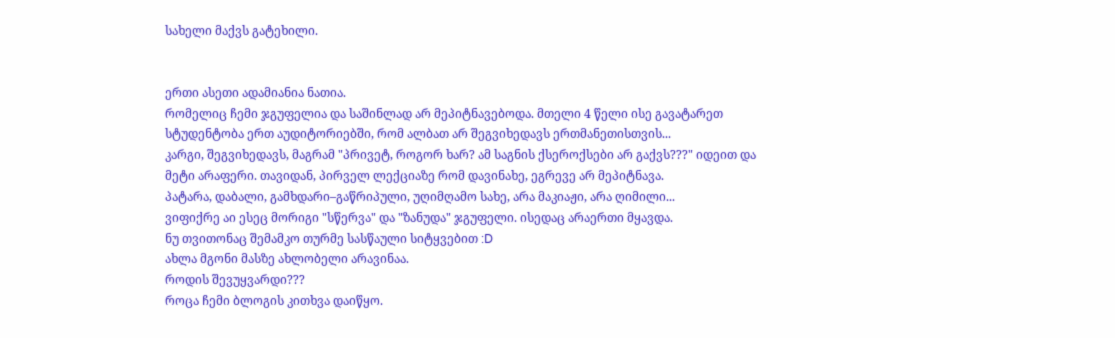სახელი მაქვს გატეხილი.


ერთი ასეთი ადამიანია ნათია.
რომელიც ჩემი ჯგუფელია და საშინლად არ მეპიტნავებოდა. მთელი 4 წელი ისე გავატარეთ სტუდენტობა ერთ აუდიტორიებში, რომ ალბათ არ შეგვიხედავს ერთმანეთისთვის...
კარგი, შეგვიხედავს, მაგრამ "პრივეტ, როგორ ხარ? ამ საგნის ქსეროქსები არ გაქვს???" იდეით და მეტი არაფერი. თავიდან, პირველ ლექციაზე რომ დავინახე, ეგრევე არ მეპიტნავა.
პატარა, დაბალი, გამხდარი–გაწრიპული, უღიმღამო სახე, არა მაკიაჟი, არა ღიმილი...
ვიფიქრე აი ესეც მორიგი "სწერვა" და "ზანუდა" ჯგუფელი. ისედაც არაერთი მყავდა.
ნუ თვითონაც შემამკო თურმე სასწაული სიტყვებით :D
ახლა მგონი მასზე ახლობელი არავინაა.
როდის შევუყვარდი???
როცა ჩემი ბლოგის კითხვა დაიწყო.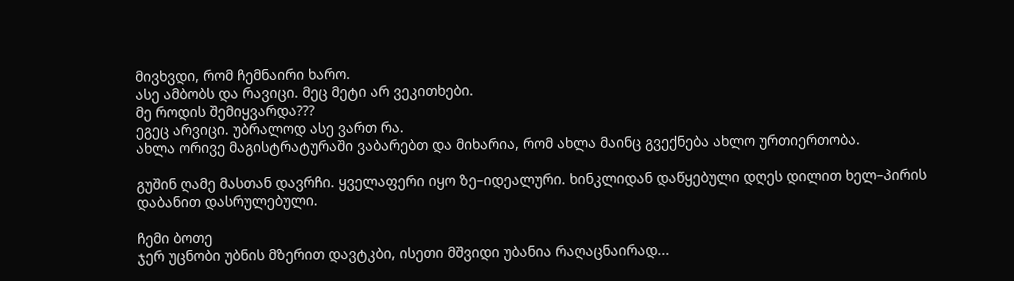მივხვდი, რომ ჩემნაირი ხარო.
ასე ამბობს და რავიცი. მეც მეტი არ ვეკითხები.
მე როდის შემიყვარდა???
ეგეც არვიცი. უბრალოდ ასე ვართ რა.
ახლა ორივე მაგისტრატურაში ვაბარებთ და მიხარია, რომ ახლა მაინც გვექნება ახლო ურთიერთობა.

გუშინ ღამე მასთან დავრჩი. ყველაფერი იყო ზე–იდეალური. ხინკლიდან დაწყებული დღეს დილით ხელ–პირის დაბანით დასრულებული.

ჩემი ბოთე
ჯერ უცნობი უბნის მზერით დავტკბი, ისეთი მშვიდი უბანია რაღაცნაირად...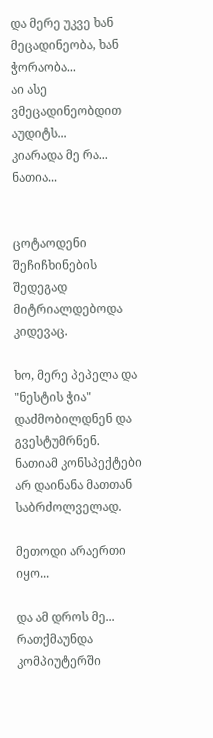და მერე უკვე ხან მეცადინეობა, ხან ჭორაობა...
აი ასე ვმეცადინეობდით აუდიტს...
კიარადა მე რა...
ნათია...


ცოტაოდენი შეჩიჩხინების შედეგად მიტრიალდებოდა კიდევაც.

ხო, მერე პეპელა და "ნესტის ჭია" დაძმობილდნენ და გვესტუმრნენ. ნათიამ კონსპექტები არ დაინანა მათთან საბრძოლველად.

მეთოდი არაერთი იყო...

და ამ დროს მე...
რათქმაუნდა კომპიუტერში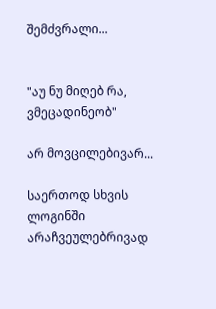შემძვრალი...


"აუ ნუ მიღებ რა, ვმეცადინეობ"

არ მოვცილებივარ...

საერთოდ სხვის ლოგინში არაჩვეულებრივად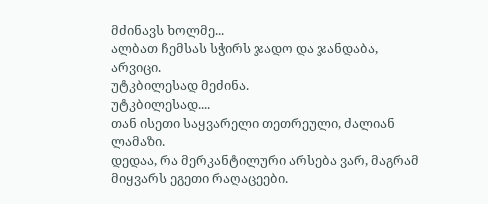მძინავს ხოლმე...
ალბათ ჩემსას სჭირს ჯადო და ჯანდაბა, არვიცი.
უტკბილესად მეძინა.
უტკბილესად....
თან ისეთი საყვარელი თეთრეული, ძალიან ლამაზი.
დედაა, რა მერკანტილური არსება ვარ, მაგრამ მიყვარს ეგეთი რაღაცეები.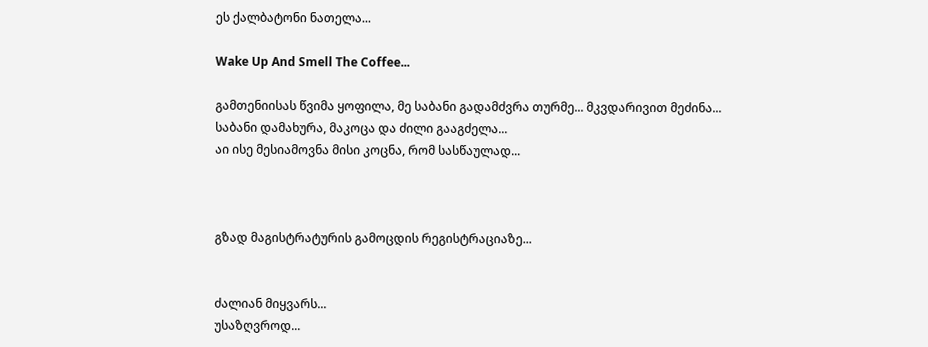ეს ქალბატონი ნათელა...

Wake Up And Smell The Coffee...

გამთენიისას წვიმა ყოფილა, მე საბანი გადამძვრა თურმე... მკვდარივით მეძინა...
საბანი დამახურა, მაკოცა და ძილი გააგძელა...
აი ისე მესიამოვნა მისი კოცნა, რომ სასწაულად...



გზად მაგისტრატურის გამოცდის რეგისტრაციაზე...


ძალიან მიყვარს...
უსაზღვროდ...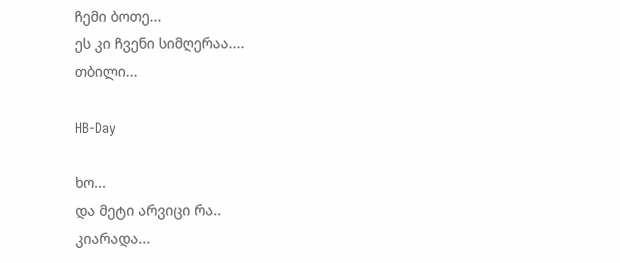ჩემი ბოთე...
ეს კი ჩვენი სიმღერაა....
თბილი...

HB-Day

ხო...
და მეტი არვიცი რა..
კიარადა...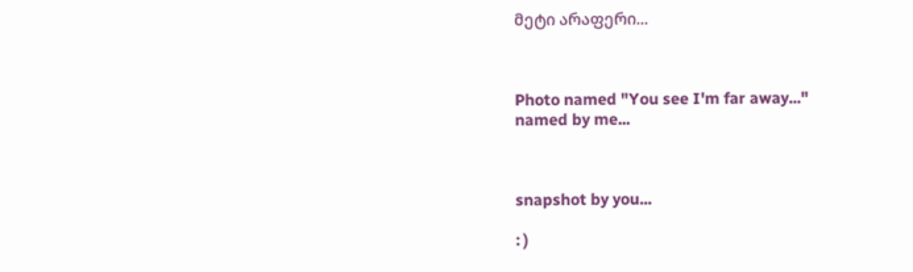მეტი არაფერი...



Photo named "You see I'm far away..."
named by me...



snapshot by you...

: )